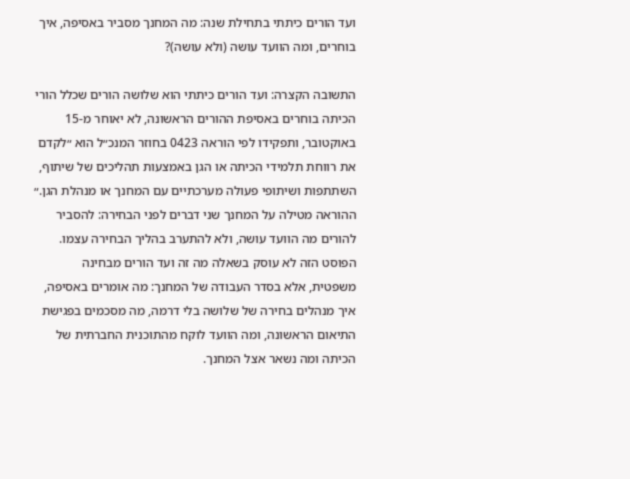ועד הורים כיתתי בתחילת שנה: מה המחנך מסביר באסיפה, איך בוחרים, ומה הוועד עושה (ולא עושה)?

התשובה הקצרה: ועד הורים כיתתי הוא שלושה הורים שכלל הורי הכיתה בוחרים באסיפת ההורים הראשונה, לא יאוחר מ-15 באוקטובר, ותפקידו לפי הוראה 0423 בחוזר המנכ״ל הוא ״לקדם את רווחת תלמידי הכיתה או הגן באמצעות תהליכים של שיתוף, השתתפות ושיתופי פעולה מערכתיים עם המחנך או מנהלת הגן.״ ההוראה מטילה על המחנך שני דברים לפני הבחירה: להסביר להורים מה הוועד עושה, ולא להתערב בהליך הבחירה עצמו. הפוסט הזה לא עוסק בשאלה מה זה ועד הורים מבחינה משפטית, אלא בסדר העבודה של המחנך: מה אומרים באסיפה, איך מנהלים בחירה של שלושה בלי דרמה, מה מסכמים בפגישת התיאום הראשונה, ומה הוועד לוקח מהתוכנית החברתית של הכיתה ומה נשאר אצל המחנך.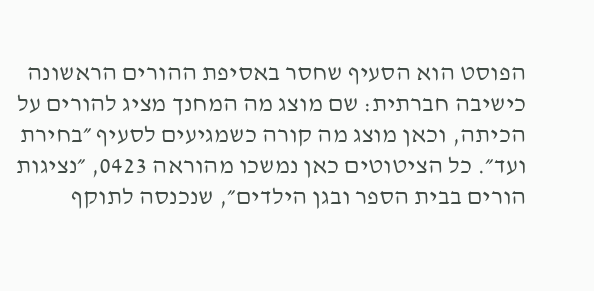הפוסט הוא הסעיף שחסר באסיפת ההורים הראשונה כישיבה חברתית: שם מוצג מה המחנך מציג להורים על הכיתה, וכאן מוצג מה קורה כשמגיעים לסעיף ״בחירת ועד״. כל הציטוטים כאן נמשכו מהוראה 0423, ״נציגות הורים בבית הספר ובגן הילדים״, שנכנסה לתוקף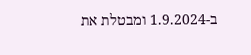ב-1.9.2024 ומבטלת את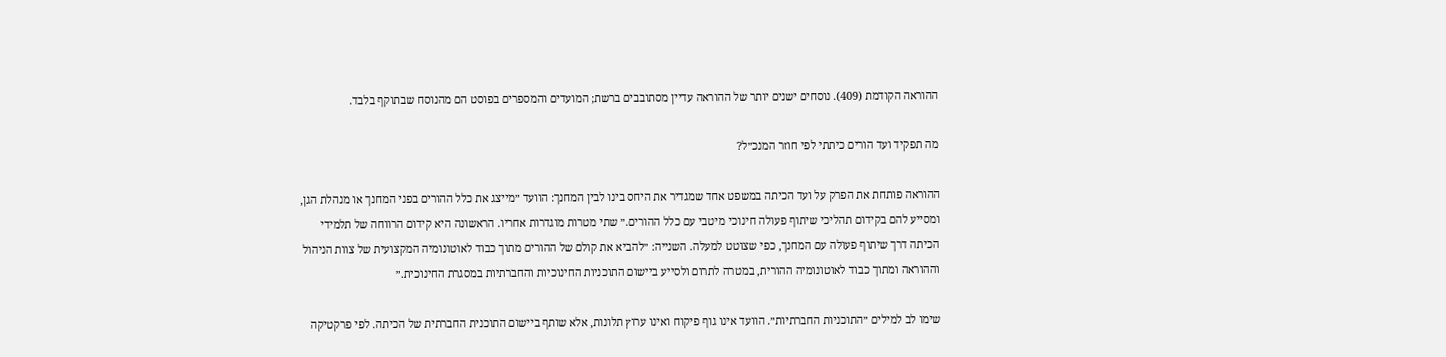ההוראה הקודמת (409). נוסחים ישנים יותר של ההוראה עדיין מסתובבים ברשת; המועדים והמספרים בפוסט הם מהנוסח שבתוקף בלבד.

מה תפקיד ועד הורים כיתתי לפי חוזר המנכ״ל?

ההוראה פותחת את הפרק על ועד הכיתה במשפט אחד שמגדיר את היחס בינו לבין המחנך: הוועד ״מייצג את כלל ההורים בפני המחנך או מנהלת הגן, ומסייע להם בקידום תהליכי שיתוף פעולה חינוכי מיטבי עם כלל ההורים.״ שתי מטרות מוגדרות אחריו. הראשונה היא קידום הרווחה של תלמידי הכיתה דרך שיתוף פעולה עם המחנך, כפי שצוטט למעלה. השנייה: ״להביא את קולם של ההורים מתוך כבוד לאוטונומיה המקצועית של צוות הניהול וההוראה ומתוך כבוד לאוטונומיה ההורית, במטרה לתרום ולסייע ביישום התוכניות החינוכיות והחברתיות במסגרת החינוכית.״

שימו לב למילים ״התוכניות החברתיות״. הוועד אינו גוף פיקוח ואינו ערוץ תלונות, אלא שותף ביישום התוכנית החברתית של הכיתה. לפי פרקטיקה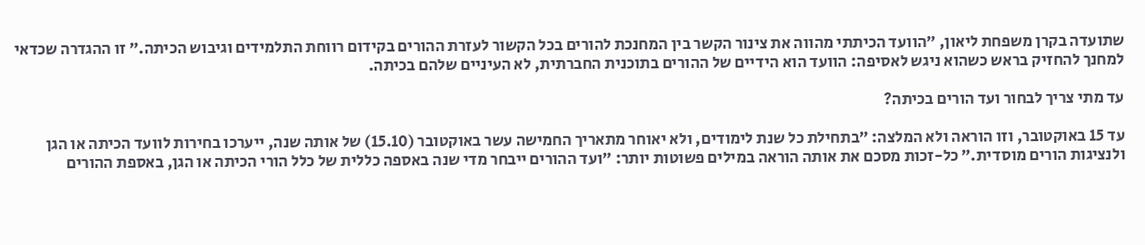שתועדה בקרן משפחת ליאון, ״הוועד הכיתתי מהווה את צינור הקשר בין המחנכת להורים בכל הקשור לעזרת ההורים בקידום רווחת התלמידים וגיבוש הכיתה.״ זו ההגדרה שכדאי למחנך להחזיק בראש כשהוא ניגש לאסיפה: הוועד הוא הידיים של ההורים בתוכנית החברתית, לא העיניים שלהם בכיתה.

עד מתי צריך לבחור ועד הורים בכיתה?

עד 15 באוקטובר, וזו הוראה ולא המלצה: ״בתחילת כל שנת לימודים, ולא יאוחר מתאריך החמישה עשר באוקטובר (15.10) של אותה שנה, ייערכו בחירות לוועד הכיתה או הגן ולנציגות הורים מוסדית.״ כל-זכות מסכם את אותה הוראה במילים פשוטות יותר: ״ועד ההורים ייבחר מדי שנה באספה כללית של כלל הורי הכיתה או הגן, באספת ההורים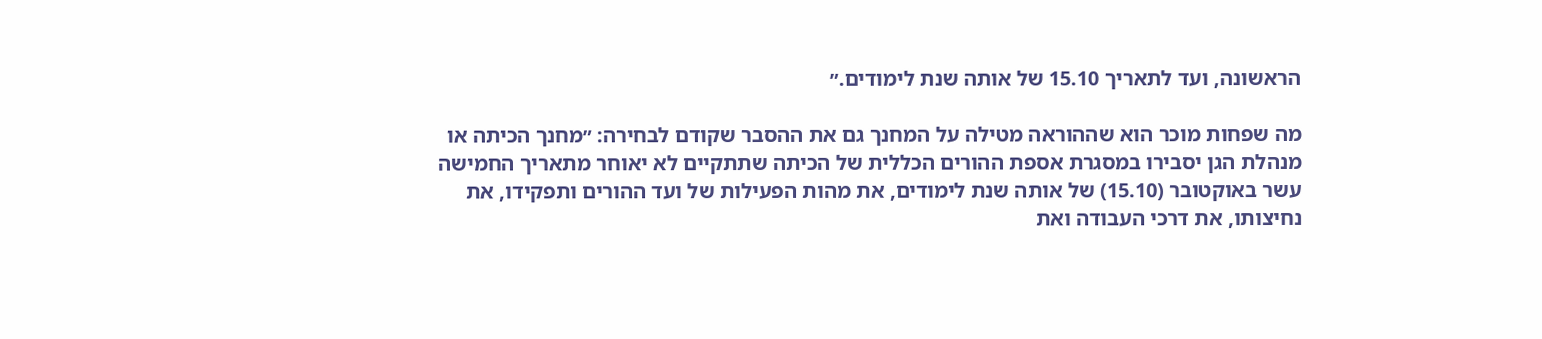הראשונה, ועד לתאריך 15.10 של אותה שנת לימודים.״

מה שפחות מוכר הוא שההוראה מטילה על המחנך גם את ההסבר שקודם לבחירה: ״מחנך הכיתה או מנהלת הגן יסבירו במסגרת אספת ההורים הכללית של הכיתה שתתקיים לא יאוחר מתאריך החמישה עשר באוקטובר (15.10) של אותה שנת לימודים, את מהות הפעילות של ועד ההורים ותפקידו, את נחיצותו, את דרכי העבודה ואת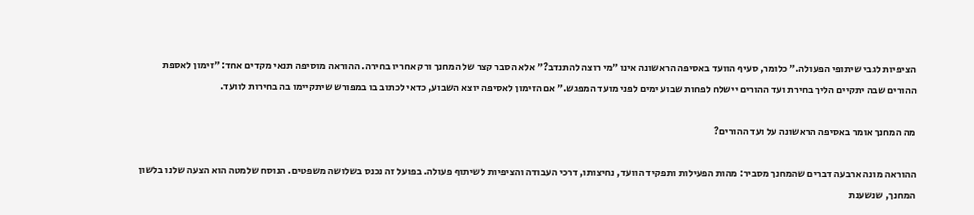הציפיות לגבי שיתופי הפעולה.״ כלומר, סעיף הוועד באסיפה הראשונה אינו ״מי רוצה להתנדב?״ אלא הסבר קצר של המחנך ורק אחריו בחירה. ההוראה מוסיפה תנאי מקדים אחד: ״זימון לאספת ההורים שבה יתקיים הליך בחירת ועד ההורים יישלח לפחות שבוע ימים לפני מועד המפגש.״ אם הזימון לאסיפה יוצא השבוע, כדאי לכתוב בו במפורש שיתקיימו בה בחירות לוועד.

מה המחנך אומר באסיפה הראשונה על ועד ההורים?

ההוראה מונה ארבעה דברים שהמחנך מסביר: מהות הפעילות ותפקיד הוועד, נחיצותו, דרכי העבודה והציפיות לשיתוף פעולה. בפועל זה נכנס בשלושה משפטים. הנוסח שלמטה הוא הצעה שלנו בלשון המחנך, שנשענת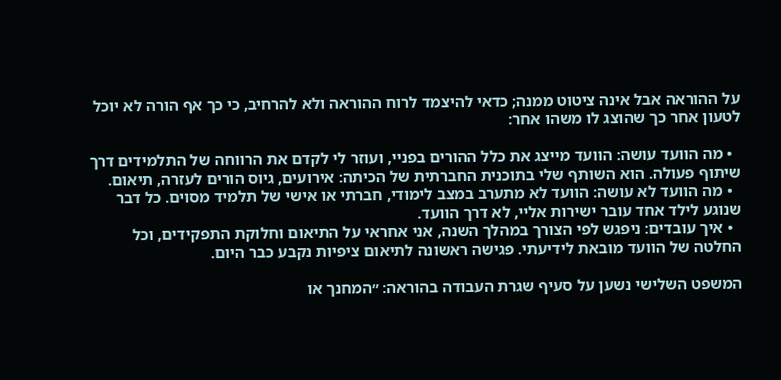על ההוראה אבל אינה ציטוט ממנה; כדאי להיצמד לרוח ההוראה ולא להרחיב, כי כך אף הורה לא יוכל לטעון אחר כך שהוצג לו משהו אחר:

  • מה הוועד עושה: הוועד מייצג את כלל ההורים בפניי, ועוזר לי לקדם את הרווחה של התלמידים דרך שיתוף פעולה. הוא השותף שלי בתוכנית החברתית של הכיתה: אירועים, גיוס הורים לעזרה, תיאום.
  • מה הוועד לא עושה: הוועד לא מתערב במצב לימודי, חברתי או אישי של תלמיד מסוים. כל דבר שנוגע לילד אחד עובר ישירות אליי, לא דרך הוועד.
  • איך עובדים: ניפגש לפי הצורך במהלך השנה, אני אחראי על התיאום וחלוקת התפקידים, וכל החלטה של הוועד מובאת לידיעתי. פגישה ראשונה לתיאום ציפיות נקבע כבר היום.

המשפט השלישי נשען על סעיף שגרת העבודה בהוראה: ״המחנך או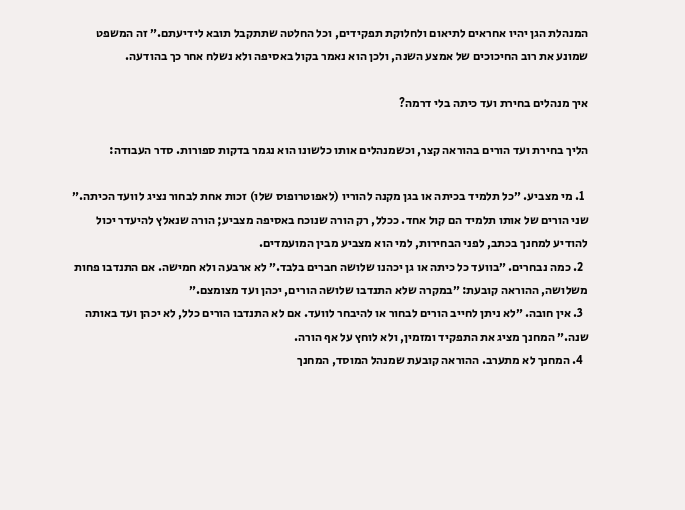המנהלת הגן יהיו אחראים לתיאום ולחלוקת תפקידים, וכל החלטה שתתקבל תובא לידיעתם.״ זה המשפט שמונע את רוב החיכוכים של אמצע השנה, ולכן הוא נאמר בקול באסיפה ולא נשלח אחר כך בהודעה.

איך מנהלים בחירת ועד כיתה בלי דרמה?

הליך בחירת ועד הורים בהוראה קצר, וכשמנהלים אותו כלשונו הוא נגמר בדקות ספורות. סדר העבודה:

  1. מי מצביע. ״כל תלמיד בכיתה או בגן מקנה להוריו (לאפוטרופוס שלו) זכות אחת לבחור נציג לוועד הכיתה.״ שני הורים של אותו תלמיד הם קול אחד. ככלל, רק הורה שנוכח באסיפה מצביע; הורה שנאלץ להיעדר יכול להודיע למחנך בכתב, לפני הבחירות, למי הוא מצביע מבין המועמדים.
  2. כמה נבחרים. ״בוועד כל כיתה או גן יכהנו שלושה חברים בלבד.״ לא ארבעה ולא חמישה. אם התנדבו פחות משלושה, ההוראה קובעת: ״במקרה שלא התנדבו שלושה הורים, יכהן ועד מצומצם.״
  3. אין חובה. ״לא ניתן לחייב הורים לבחור או להיבחר לוועד. אם לא התנדבו הורים כלל, לא יכהן ועד באותה שנה.״ המחנך מציג את התפקיד ומזמין, ולא לוחץ על אף הורה.
  4. המחנך לא מתערב. ההוראה קובעת שמנהל המוסד, המחנך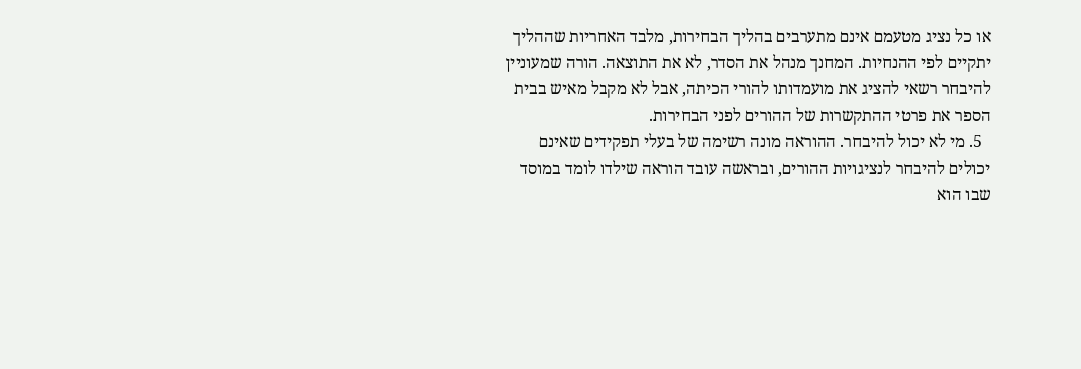או כל נציג מטעמם אינם מתערבים בהליך הבחירות, מלבד האחריות שההליך יתקיים לפי ההנחיות. המחנך מנהל את הסדר, לא את התוצאה. הורה שמעוניין להיבחר רשאי להציג את מועמדותו להורי הכיתה, אבל לא מקבל מאיש בבית הספר את פרטי ההתקשרות של ההורים לפני הבחירות.
  5. מי לא יכול להיבחר. ההוראה מונה רשימה של בעלי תפקידים שאינם יכולים להיבחר לנציגויות ההורים, ובראשה עובד הוראה שילדו לומד במוסד שבו הוא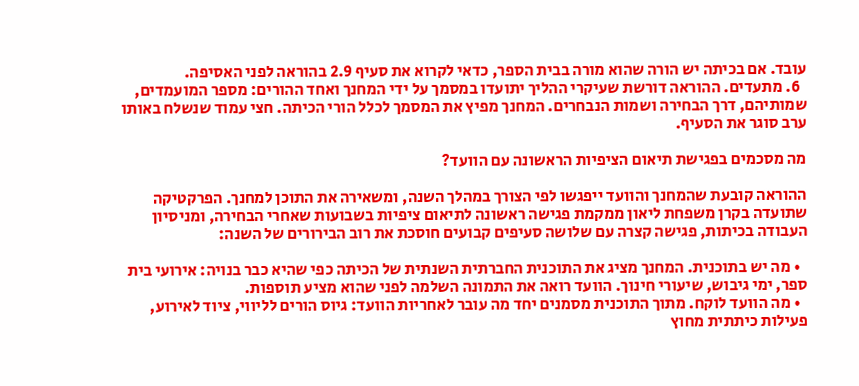עובד. אם בכיתה יש הורה שהוא מורה בבית הספר, כדאי לקרוא את סעיף 2.9 בהוראה לפני האסיפה.
  6. מתעדים. ההוראה דורשת שעיקרי ההליך יתועדו במסמך על ידי המחנך ואחד ההורים: מספר המועמדים, שמותיהם, דרך הבחירה ושמות הנבחרים. המחנך מפיץ את המסמך לכלל הורי הכיתה. חצי עמוד שנשלח באותו ערב סוגר את הסעיף.

מה מסכמים בפגישת תיאום הציפיות הראשונה עם הוועד?

ההוראה קובעת שהמחנך והוועד ייפגשו לפי הצורך במהלך השנה, ומשאירה את התוכן למחנך. הפרקטיקה שתועדה בקרן משפחת ליאון ממקמת פגישה ראשונה לתיאום ציפיות בשבועות שאחרי הבחירה, ומניסיון העבודה בכיתות, פגישה קצרה עם שלושה סעיפים קבועים חוסכת את רוב הבירורים של השנה:

  • מה יש בתוכנית. המחנך מציג את התוכנית החברתית השנתית של הכיתה כפי שהיא כבר בנויה: אירועי בית ספר, ימי גיבוש, שיעורי חינוך. הוועד רואה את התמונה השלמה לפני שהוא מציע תוספות.
  • מה הוועד לוקח. מתוך התוכנית מסמנים יחד מה עובר לאחריות הוועד: גיוס הורים לליווי, ציוד לאירוע, פעילות כיתתית מחוץ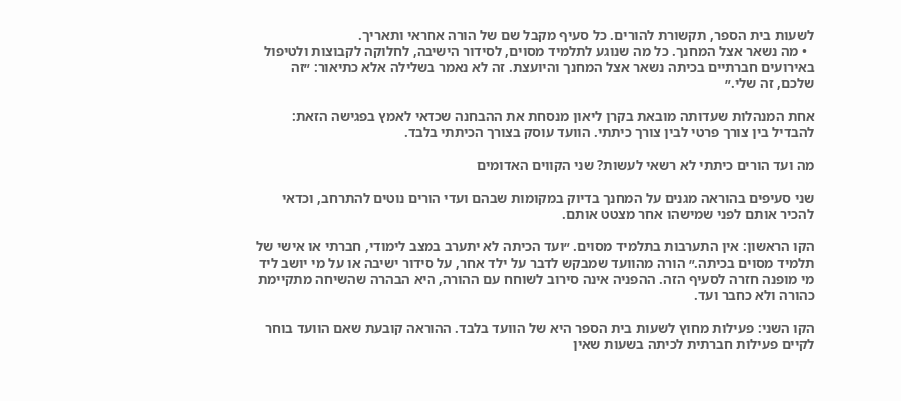לשעות בית הספר, תקשורת להורים. כל סעיף מקבל שם של הורה אחראי ותאריך.
  • מה נשאר אצל המחנך. כל מה שנוגע לתלמיד מסוים, לסידור הישיבה, לחלוקה לקבוצות ולטיפול באירועים חברתיים בכיתה נשאר אצל המחנך והיועצת. זה לא נאמר בשלילה אלא כתיאור: ״זה שלכם, זה שלי.״

אחת המנהלות שעדותה מובאת בקרן ליאון מנסחת את ההבחנה שכדאי לאמץ בפגישה הזאת: להבדיל בין צורך פרטי לבין צורך כיתתי. הוועד עוסק בצורך הכיתתי בלבד.

מה ועד הורים כיתתי לא רשאי לעשות? שני הקווים האדומים

שני סעיפים בהוראה מגנים על המחנך בדיוק במקומות שבהם ועדי הורים נוטים להתרחב, וכדאי להכיר אותם לפני שמישהו אחר מצטט אותם.

הקו הראשון: אין התערבות בתלמיד מסוים. ״ועד הכיתה לא יתערב במצב לימודי, חברתי או אישי של תלמיד מסוים בכיתה.״ הורה מהוועד שמבקש לדבר על ילד אחר, על סידור ישיבה או על מי יושב ליד מי מופנה חזרה לסעיף הזה. ההפניה אינה סירוב לשוחח עם ההורה, היא הבהרה שהשיחה מתקיימת כהורה ולא כחבר ועד.

הקו השני: פעילות מחוץ לשעות בית הספר היא של הוועד בלבד. ההוראה קובעת שאם הוועד בוחר לקיים פעילות חברתית לכיתה בשעות שאין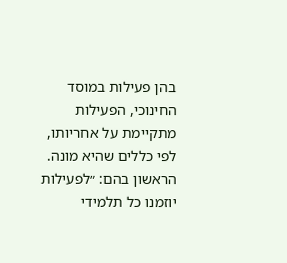בהן פעילות במוסד החינוכי, הפעילות מתקיימת על אחריותו, לפי כללים שהיא מונה. הראשון בהם: ״לפעילות יוזמנו כל תלמידי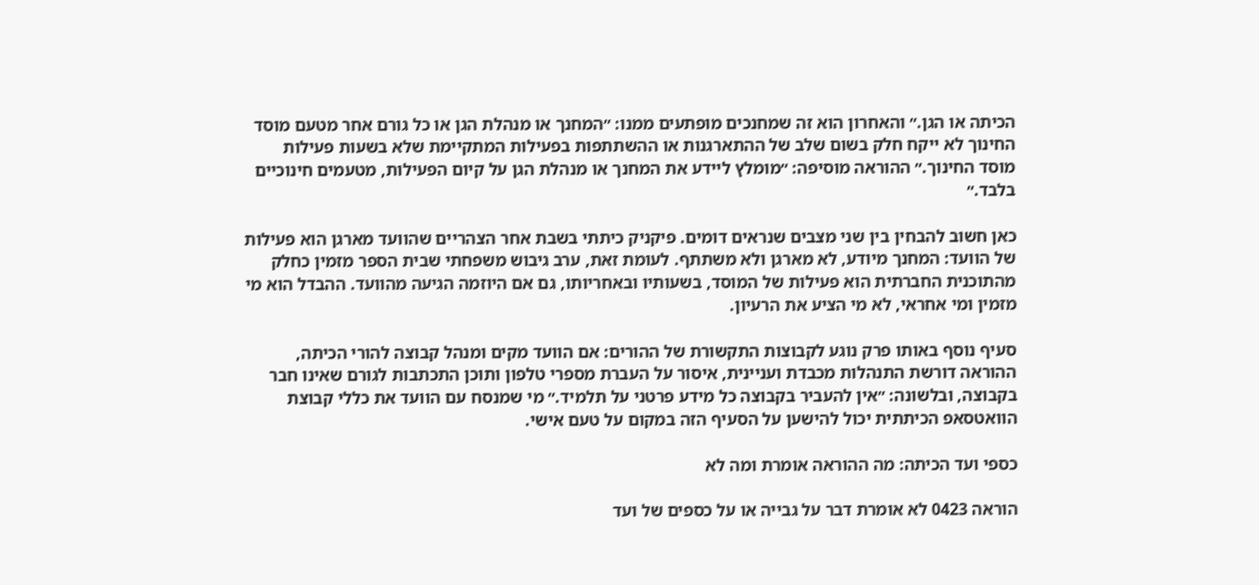הכיתה או הגן.״ והאחרון הוא זה שמחנכים מופתעים ממנו: ״המחנך או מנהלת הגן או כל גורם אחר מטעם מוסד החינוך לא ייקח חלק בשום שלב של ההתארגנות או ההשתתפות בפעילות המתקיימת שלא בשעות פעילות מוסד החינוך.״ ההוראה מוסיפה: ״מומלץ ליידע את המחנך או מנהלת הגן על קיום הפעילות, מטעמים חינוכיים בלבד.״

כאן חשוב להבחין בין שני מצבים שנראים דומים. פיקניק כיתתי בשבת אחר הצהריים שהוועד מארגן הוא פעילות של הוועד: המחנך מיודע, לא מארגן ולא משתתף. לעומת זאת, ערב גיבוש משפחתי שבית הספר מזמין כחלק מהתוכנית החברתית הוא פעילות של המוסד, בשעותיו ובאחריותו, גם אם היוזמה הגיעה מהוועד. ההבדל הוא מי מזמין ומי אחראי, לא מי הציע את הרעיון.

סעיף נוסף באותו פרק נוגע לקבוצות התקשורת של ההורים: אם הוועד מקים ומנהל קבוצה להורי הכיתה, ההוראה דורשת התנהלות מכבדת ועניינית, איסור על העברת מספרי טלפון ותוכן התכתבות לגורם שאינו חבר בקבוצה, ובלשונה: ״אין להעביר בקבוצה כל מידע פרטני על תלמיד.״ מי שמנסח עם הוועד את כללי קבוצת הוואטסאפ הכיתתית יכול להישען על הסעיף הזה במקום על טעם אישי.

כספי ועד הכיתה: מה ההוראה אומרת ומה לא

הוראה 0423 לא אומרת דבר על גבייה או על כספים של ועד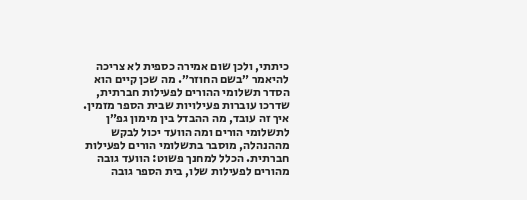כיתתי, ולכן שום אמירה כספית לא צריכה להיאמר ״בשם החוזר״. מה שכן קיים הוא הסדר תשלומי ההורים לפעילות חברתית, שדרכו עוברות פעילויות שבית הספר מזמין. איך זה עובד, מה ההבדל בין מימון גפ״ן לתשלומי הורים ומה הוועד יכול לבקש מההנהלה, מוסבר בתשלומי הורים לפעילות חברתית. הכלל למחנך פשוט: הוועד גובה מהורים לפעילות שלו, בית הספר גובה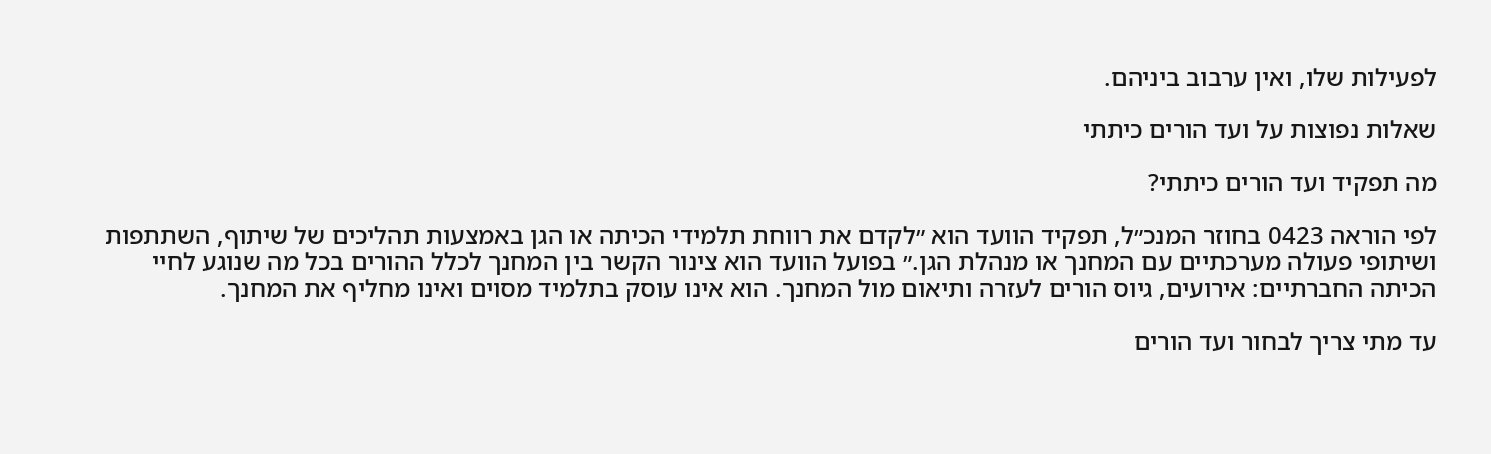לפעילות שלו, ואין ערבוב ביניהם.

שאלות נפוצות על ועד הורים כיתתי

מה תפקיד ועד הורים כיתתי?

לפי הוראה 0423 בחוזר המנכ״ל, תפקיד הוועד הוא ״לקדם את רווחת תלמידי הכיתה או הגן באמצעות תהליכים של שיתוף, השתתפות ושיתופי פעולה מערכתיים עם המחנך או מנהלת הגן.״ בפועל הוועד הוא צינור הקשר בין המחנך לכלל ההורים בכל מה שנוגע לחיי הכיתה החברתיים: אירועים, גיוס הורים לעזרה ותיאום מול המחנך. הוא אינו עוסק בתלמיד מסוים ואינו מחליף את המחנך.

עד מתי צריך לבחור ועד הורים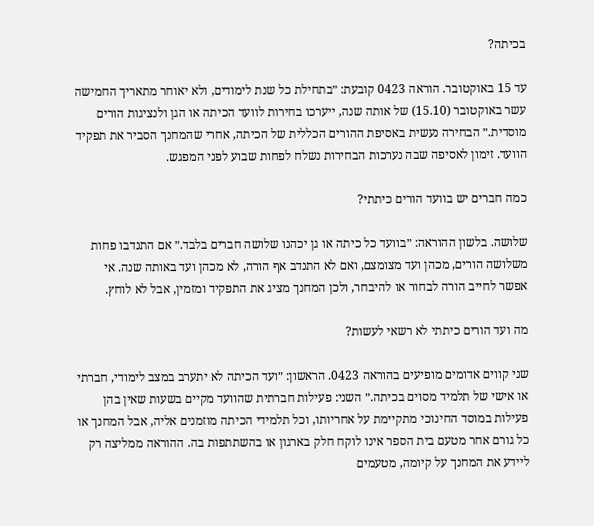בכיתה?

עד 15 באוקטובר. הוראה 0423 קובעת: ״בתחילת כל שנת לימודים, ולא יאוחר מתאריך החמישה עשר באוקטובר (15.10) של אותה שנה, ייערכו בחירות לוועד הכיתה או הגן ולנציגות הורים מוסדית.״ הבחירה נעשית באסיפת ההורים הכללית של הכיתה, אחרי שהמחנך הסביר את תפקיד הוועד. זימון לאסיפה שבה נערכות הבחירות נשלח לפחות שבוע לפני המפגש.

כמה חברים יש בוועד הורים כיתתי?

שלושה. בלשון ההוראה: ״בוועד כל כיתה או גן יכהנו שלושה חברים בלבד.״ אם התנדבו פחות משלושה הורים, מכהן ועד מצומצם, ואם לא התנדב אף הורה, לא מכהן ועד באותה שנה. אי אפשר לחייב הורה לבחור או להיבחר, ולכן המחנך מציג את התפקיד ומזמין, אבל לא לוחץ.

מה ועד הורים כיתתי לא רשאי לעשות?

שני קווים אדומים מופיעים בהוראה 0423. הראשון: ״ועד הכיתה לא יתערב במצב לימודי, חברתי או אישי של תלמיד מסוים בכיתה.״ השני: פעילות חברתית שהוועד מקיים בשעות שאין בהן פעילות במוסד החינוכי מתקיימת על אחריותו, וכל תלמידי הכיתה מוזמנים אליה, אבל המחנך או כל גורם אחר מטעם בית הספר אינו לוקח חלק בארגון או בהשתתפות בה. ההוראה ממליצה רק ליידע את המחנך על קיומה, מטעמים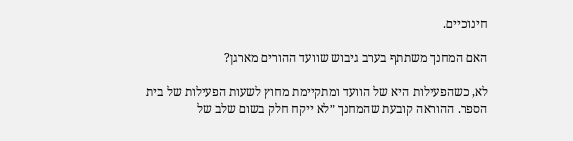חינוכיים.

האם המחנך משתתף בערב גיבוש שוועד ההורים מארגן?

לא, כשהפעילות היא של הוועד ומתקיימת מחוץ לשעות הפעילות של בית הספר. ההוראה קובעת שהמחנך ״לא ייקח חלק בשום שלב של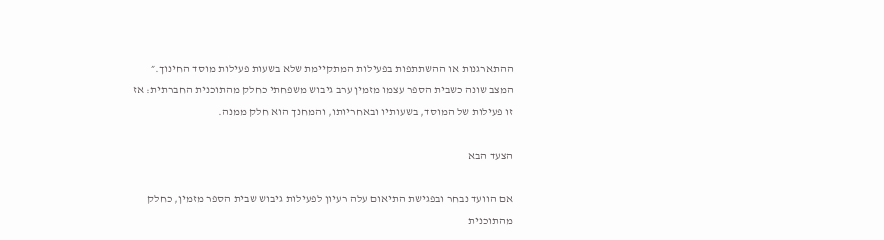ההתארגנות או ההשתתפות בפעילות המתקיימת שלא בשעות פעילות מוסד החינוך.״ המצב שונה כשבית הספר עצמו מזמין ערב גיבוש משפחתי כחלק מהתוכנית החברתית: אז זו פעילות של המוסד, בשעותיו ובאחריותו, והמחנך הוא חלק ממנה.

הצעד הבא

אם הוועד נבחר ובפגישת התיאום עלה רעיון לפעילות גיבוש שבית הספר מזמין, כחלק מהתוכנית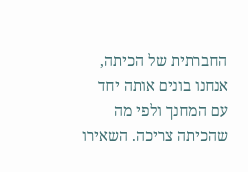החברתית של הכיתה, אנחנו בונים אותה יחד עם המחנך ולפי מה שהכיתה צריכה. השאירו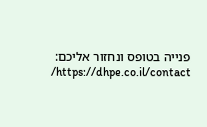פנייה בטופס ונחזור אליכם: https://dhpe.co.il/contact/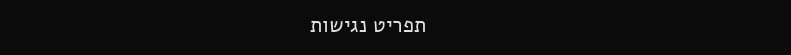תפריט נגישות